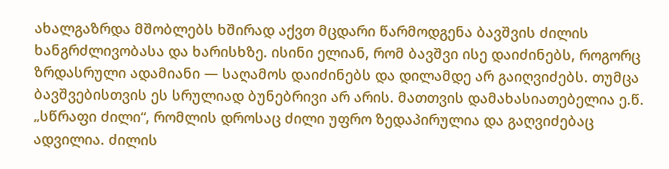ახალგაზრდა მშობლებს ხშირად აქვთ მცდარი წარმოდგენა ბავშვის ძილის ხანგრძლივობასა და ხარისხზე. ისინი ელიან, რომ ბავშვი ისე დაიძინებს, როგორც ზრდასრული ადამიანი — საღამოს დაიძინებს და დილამდე არ გაიღვიძებს. თუმცა ბავშვებისთვის ეს სრულიად ბუნებრივი არ არის. მათთვის დამახასიათებელია ე.წ. „სწრაფი ძილი“, რომლის დროსაც ძილი უფრო ზედაპირულია და გაღვიძებაც ადვილია. ძილის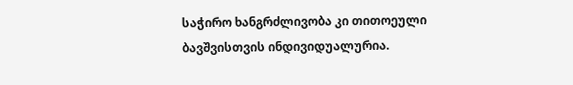საჭირო ხანგრძლივობა კი თითოეული ბავშვისთვის ინდივიდუალურია.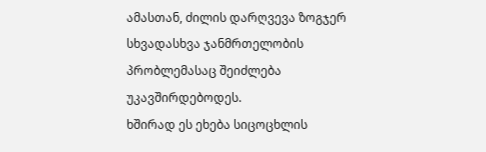ამასთან, ძილის დარღვევა ზოგჯერ სხვადასხვა ჯანმრთელობის პრობლემასაც შეიძლება უკავშირდებოდეს.
ხშირად ეს ეხება სიცოცხლის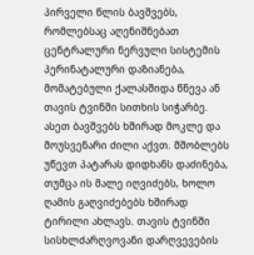პირველი წლის ბავშვებს, რომლებსაც აღენიშნებათ ცენტრალური ნერვული სისტემის პერინატალური დაზიანება, მომატებული ქალასშიდა წნევა ან თავის ტვინში სითხის სიჭარბე. ასეთ ბავშვებს ხშირად მოკლე და მოუსვენარი ძილი აქვთ. მშობლებს უწევთ პატარას დიდხანს დაძინება, თუმცა ის მალე იღვიძებს, ხოლო ღამის გაღვიძებებს ხშირად ტირილი ახლავს. თავის ტვინში სისხლძარღვოვანი დარღვევების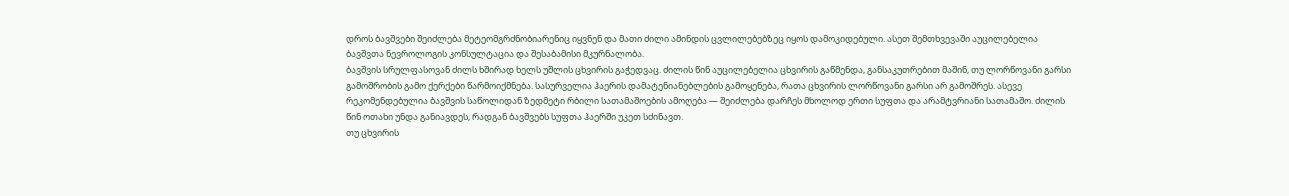დროს ბავშვები შეიძლება მეტეომგრძნობიარენიც იყვნენ და მათი ძილი ამინდის ცვლილებებზეც იყოს დამოკიდებული. ასეთ შემთხვევაში აუცილებელია ბავშვთა ნევროლოგის კონსულტაცია და შესაბამისი მკურნალობა.
ბავშვის სრულფასოვან ძილს ხშირად ხელს უშლის ცხვირის გაჭედვაც. ძილის წინ აუცილებელია ცხვირის გაწმენდა, განსაკუთრებით მაშინ, თუ ლორწოვანი გარსი გამოშრობის გამო ქერქები წარმოიქმნება. სასურველია ჰაერის დამატენიანებლების გამოყენება, რათა ცხვირის ლორწოვანი გარსი არ გამოშრეს. ასევე რეკომენდებულია ბავშვის საწოლიდან ზედმეტი რბილი სათამაშოების ამოღება — შეიძლება დარჩეს მხოლოდ ერთი სუფთა და არამტვრიანი სათამაშო. ძილის წინ ოთახი უნდა განიავდეს, რადგან ბავშვებს სუფთა ჰაერში უკეთ სძინავთ.
თუ ცხვირის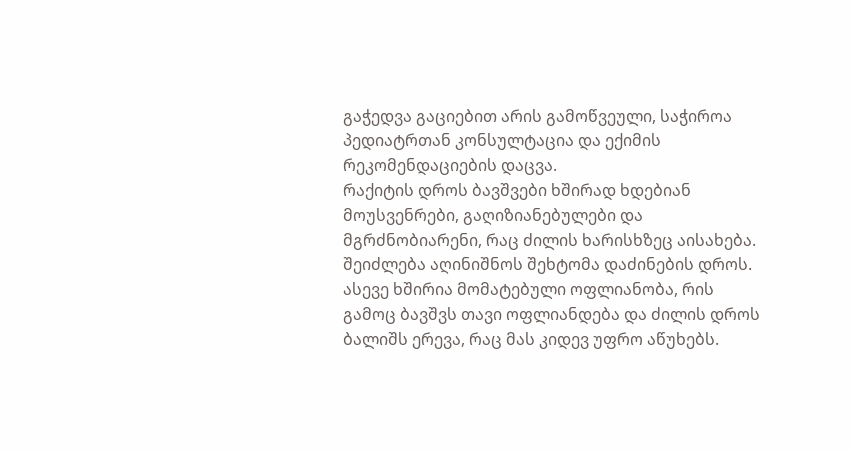გაჭედვა გაციებით არის გამოწვეული, საჭიროა პედიატრთან კონსულტაცია და ექიმის რეკომენდაციების დაცვა.
რაქიტის დროს ბავშვები ხშირად ხდებიან მოუსვენრები, გაღიზიანებულები და მგრძნობიარენი, რაც ძილის ხარისხზეც აისახება. შეიძლება აღინიშნოს შეხტომა დაძინების დროს. ასევე ხშირია მომატებული ოფლიანობა, რის გამოც ბავშვს თავი ოფლიანდება და ძილის დროს ბალიშს ერევა, რაც მას კიდევ უფრო აწუხებს.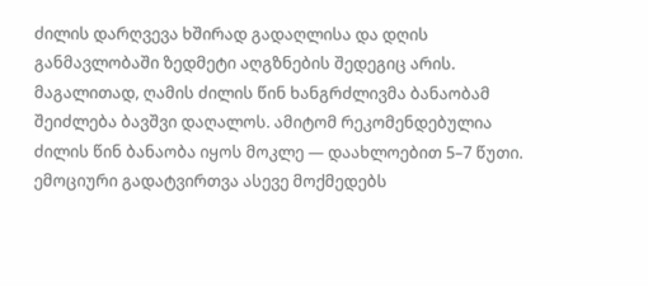ძილის დარღვევა ხშირად გადაღლისა და დღის განმავლობაში ზედმეტი აღგზნების შედეგიც არის. მაგალითად, ღამის ძილის წინ ხანგრძლივმა ბანაობამ შეიძლება ბავშვი დაღალოს. ამიტომ რეკომენდებულია ძილის წინ ბანაობა იყოს მოკლე — დაახლოებით 5–7 წუთი.
ემოციური გადატვირთვა ასევე მოქმედებს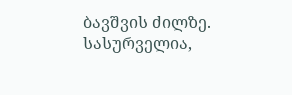ბავშვის ძილზე. სასურველია,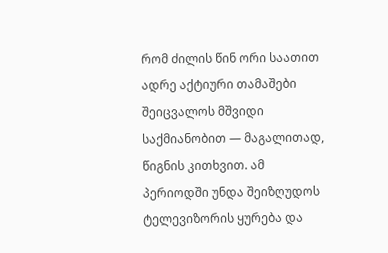რომ ძილის წინ ორი საათით ადრე აქტიური თამაშები შეიცვალოს მშვიდი საქმიანობით — მაგალითად, წიგნის კითხვით. ამ პერიოდში უნდა შეიზღუდოს ტელევიზორის ყურება და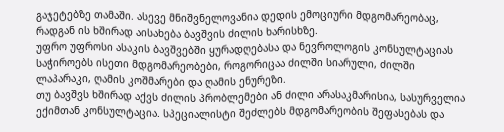გაჯეტებზე თამაში. ასევე მნიშვნელოვანია დედის ემოციური მდგომარეობაც, რადგან ის ხშირად აისახება ბავშვის ძილის ხარისხზე.
უფრო უფროსი ასაკის ბავშვებში ყურადღებასა და ნევროლოგის კონსულტაციას საჭიროებს ისეთი მდგომარეობები, როგორიცაა ძილში სიარული, ძილში ლაპარაკი, ღამის კოშმარები და ღამის ენურეზი.
თუ ბავშვს ხშირად აქვს ძილის პრობლემები ან ძილი არასაკმარისია, სასურველია ექიმთან კონსულტაცია. სპეციალისტი შეძლებს მდგომარეობის შეფასებას და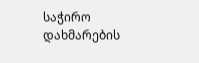საჭირო დახმარების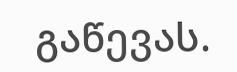გაწევას.